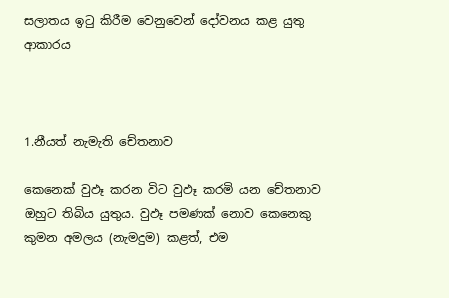සලාතය ඉටු කිරීම වෙනුවෙන් දෝවනය කළ යුතු ආකාරය



1.නීයත් නැමැති චේතනාව

කෙනෙක් වුඵෑ කරන විට වුඵෑ කරමි යන චේතනාව ඔහුට තිබිය යුතුය. වුඵෑ පමණක් නොව කෙනෙකු කුමන අමලය (නැමදුම) කළත්, එම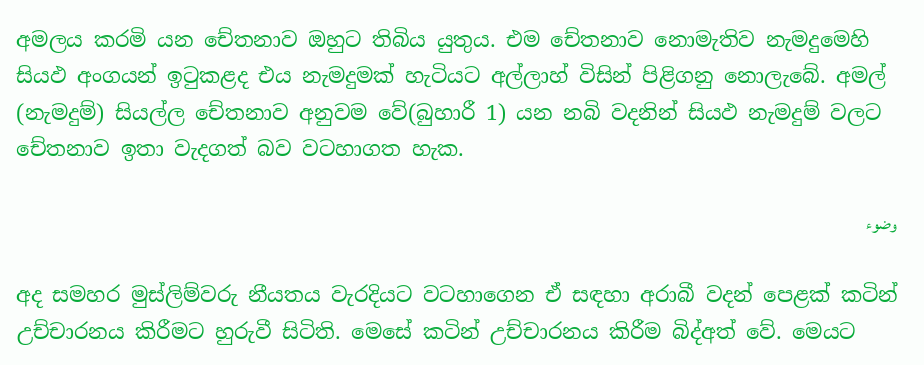අමලය කරමි යන චේතනාව ඔහුට තිබිය යුතුය. එම චේතනාව නොමැතිව නැමදුමෙහි සියඵ අංගයන් ඉටුකළද එය නැමදුමක් හැටියට අල්ලාහ් විසින් පිළිගනු නොලැබේ. අමල් (නැමදුම්) සියල්ල චේතනාව අනුවම වේ(බුහාරී 1) යන නබි වදනින් සියඵ නැමදුම් වලට චේතනාව ඉතා වැදගත් බව වටහාගත හැක.

وضوء

අද සමහර මුස්ලිම්වරු නීයතය වැරදියට වටහාගෙන ඒ සඳහා අරාබී වදන් පෙළක් කටින් උච්චාරනය කිරීමට හුරුවී සිටිති. මෙසේ කටින් උච්චාරනය කිරීම බිද්අත් වේ. මෙයට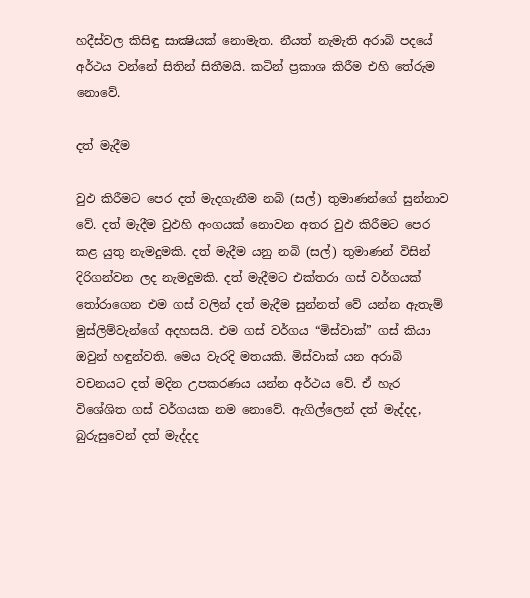හදීස්වල කිසිඳු සාක්‍ෂියක් නොමැත. නීයත් නැමැති අරාබි පදයේ අර්ථය වන්නේ සිතින් සිතීමයි. කටින් ප්‍රකාශ කිරීම එහි තේරුම නොවේ.

දත් මැදීම

වුඵ කිරීමට පෙර දත් මැදගැනීම නබි (සල්) තුමාණන්ගේ සුන්නාව වේ. දත් මැදීම වුඵහි අංගයක් නොවන අතර වුඵ කිරීමට පෙර කළ යුතු නැමදුමකි. දත් මැදීම යනු නබි (සල්) තුමාණන් විසින් දිරිගන්වන ලද නැමදුමකි. දත් මැදීමට එක්තරා ගස් වර්ගයක් තෝරාගෙන එම ගස් වලින් දත් මැදීම සුන්නත් වේ යන්න ඇතැම් මුස්ලිම්වැන්ගේ අදහසයි. එම ගස් වර්ගය “මිස්වාක්” ගස් කියා ඔවුන් හඳුන්වති. මෙය වැරදි මතයකි. මිස්වාක් යන අරාබි වචනයට දත් මදින උපකරණය යන්න අර්ථය වේ. ඒ හැර විශේශිත ගස් වර්ගයක නම නොවේ. ඇගිල්ලෙන් දත් මැද්දද, බුරුසුවෙන් දත් මැද්දද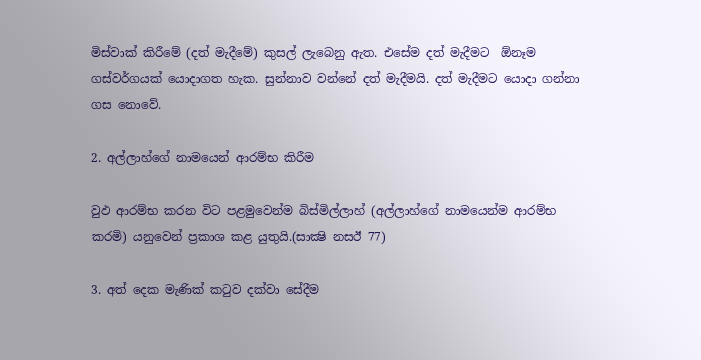මිස්වාක් කිරීමේ (දත් මැදීමේ) කුසල් ලැබෙනු ඇත. එසේම දත් මැදීමට  ඕනෑම ගස්වර්ගයක් යොදාගත හැක. සුන්නාව වන්නේ දත් මැදීමයි. දත් මැදීමට යොදා ගන්නා ගස නොවේ.

2. අල්ලාහ්ගේ නාමයෙන් ආරම්භ කිරීම

වුඵ ආරම්භ කරන විට පළමුවෙන්ම බිස්මිල්ලාහ් (අල්ලාහ්ගේ නාමයෙන්ම ආරම්භ කරමි) යනුවෙන් ප්‍රකාශ කළ යුතුයි.(සාක්‍ෂි නසඊ 77)

3. අත් දෙක මැණික් කටුව දක්වා සේදීම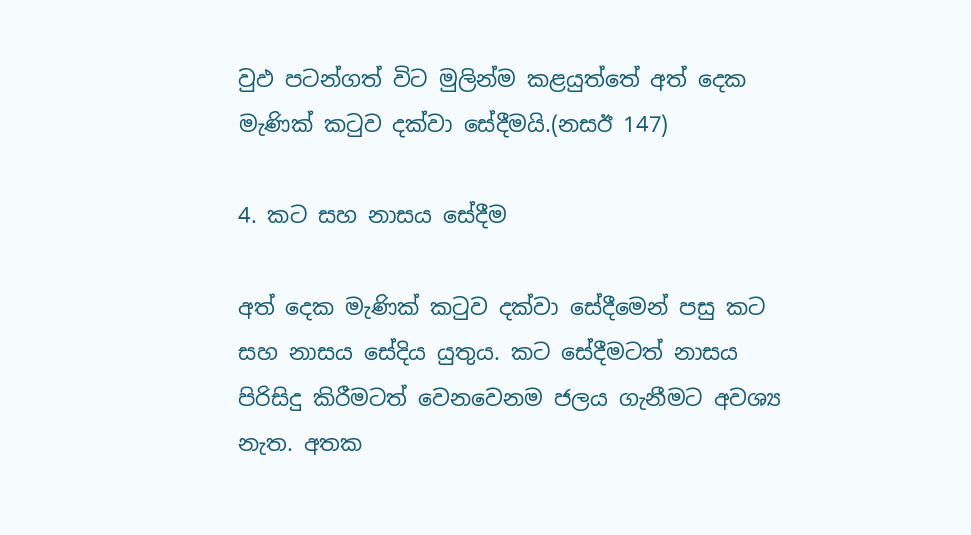වුඵ පටන්ගත් විට මුලින්ම කළයුත්තේ අත් දෙක මැණික් කටුව දක්වා සේදීමයි.(නසඊ 147)

4. කට සහ නාසය සේදීම

අත් දෙක මැණික් කටුව දක්වා සේදීමෙන් පසු කට සහ නාසය සේදිය යුතුය. කට සේදීමටත් නාසය පිරිසිදු කිරීමටත් වෙනවෙනම ජලය ගැනීමට අවශ්‍ය නැත. අතක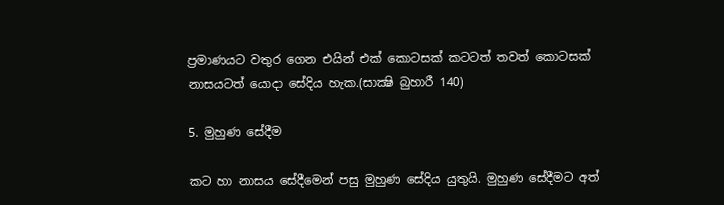ප්‍රමාණයට වතුර ගෙන එයින් එක් කොටසක් කටටත් තවත් කොටසක් නාසයටත් යොදා සේදිය හැක.(සාක්‍ෂි බුහාරී 140)

5. මුහුණ සේදීම

කට හා නාසය සේදීමෙන් පසු මුහුණ සේදිය යුතුයි. මුහුණ සේදීමට අත්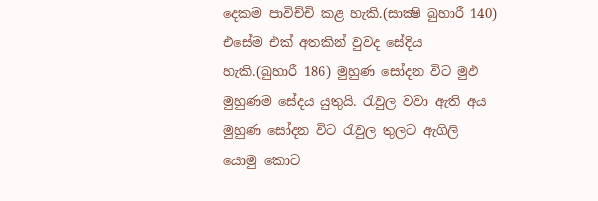දෙකම පාවිච්චි කළ හැකි.(සාක්‍ෂි බුහාරී 140) එසේම එක් අතකින් වුවද සේදිය හැකි.(බුහාරී 186) මුහුණ සෝදන විට මුඵ මුහුණම සේදය යුතුයි. රැවුල වවා ඇති අය මුහුණ සෝදන විට රැවුල තුලට ඇගිලි යොමු කොට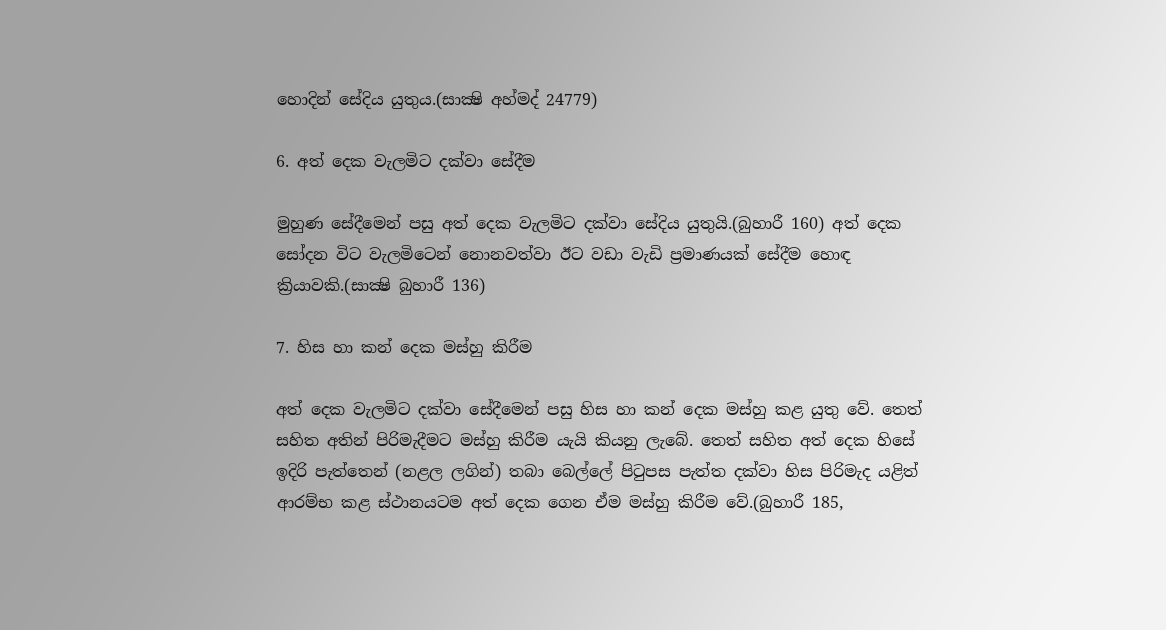හොදින් සේදිය යුතුය.(සාක්‍ෂි අහ්මද් 24779)

6. අත් දෙක වැලමිට දක්වා සේදීම

මුහුණ සේදීමෙන් පසු අත් දෙක වැලමිට දක්වා සේදිය යුතුයි.(බුහාරී 160) අත් දෙක සෝදන විට වැලමිටෙන් නොනවත්වා ඊට වඩා වැඩි ප්‍රමාණයක් සේදීම හොඳ ක්‍රියාවකි.(සාක්‍ෂි බුහාරී 136)

7. හිස හා කන් දෙක මස්හු කිරීම

අත් දෙක වැලමිට දක්වා සේදීමෙන් පසු හිස හා කන් දෙක මස්හු කළ යුතු වේ. තෙත් සහිත අතින් පිරිමැදීමට මස්හු කිරීම යැයි කියනු ලැබේ. තෙත් සහිත අත් දෙක හිසේ ඉදිරි පැත්තෙන් (නළල ලගින්) තබා බෙල්ලේ පිටුපස පැත්ත දක්වා හිස පිරිමැද යළිත් ආරම්භ කළ ස්ථානයටම අත් දෙක ගෙන ඒම මස්හු කිරීම වේ.(බුහාරී 185,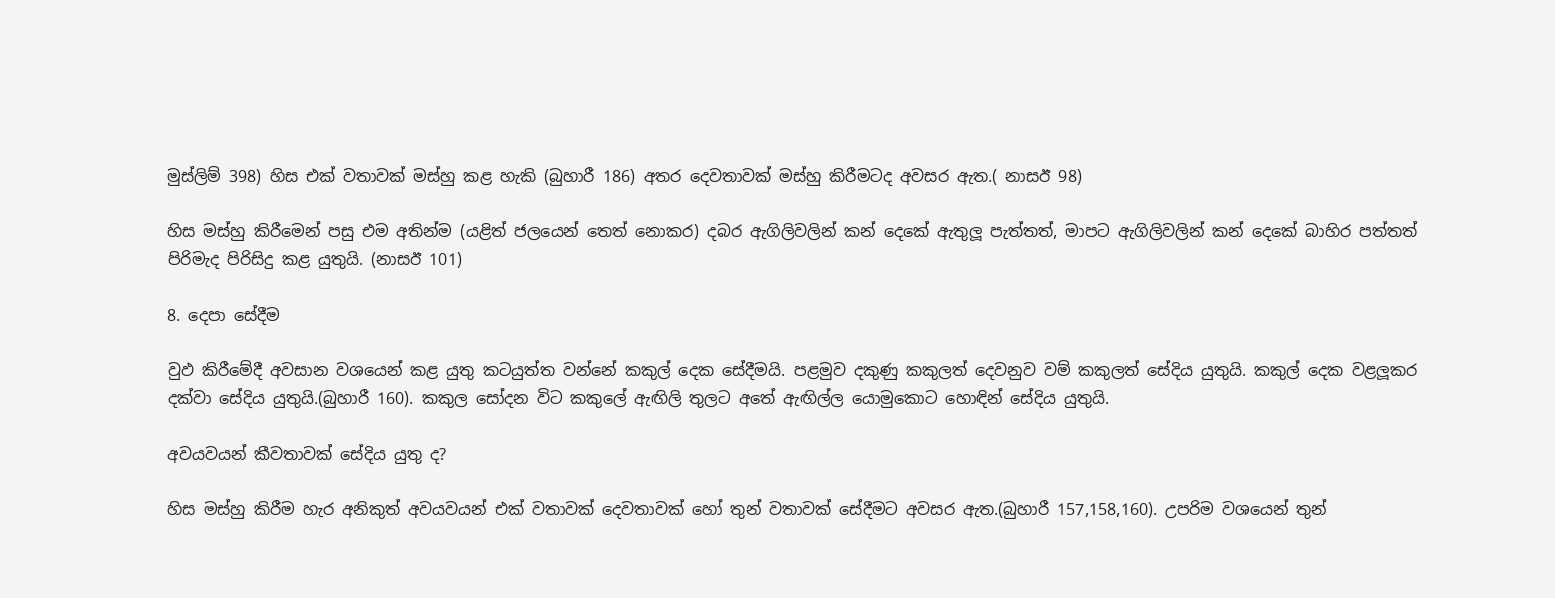මුස්ලිම් 398) හිස එක් වතාවක් මස්හු කළ හැකි (බුහාරී 186) අතර දෙවතාවක් මස්හු කිරීමටද අවසර ඇත.( නාසඊ 98)

හිස මස්හු කිරීමෙන් පසු එම අතින්ම (යළිත් ජලයෙන් තෙත් නොකර) දබර ඇගිලිවලින් කන් දෙකේ ඇතුලූ පැත්තත්, මාපට ඇගිලිවලින් කන් දෙකේ බාහිර පත්තත් පිරිමැද පිරිසිදු කළ යුතුයි. (නාසඊ 101)

8. දෙපා සේදීම

වුඵ කිරීමේදී අවසාන වශයෙන් කළ යුතු කටයුත්ත වන්නේ කකුල් දෙක සේදීමයි. පළමුව දකුණු කකුලත් දෙවනුව වම් කකුලත් සේදිය යුතුයි. කකුල් දෙක වළලූකර දක්වා සේදිය යුතුයි.(බුහාරී 160). කකුල සෝදන විට කකුලේ ඇඟිලි තුලට අතේ ඇඟිල්ල යොමුකොට හොඳින් සේදිය යුතුයි.

අවයවයන් කීවතාවක් සේදිය යුතු ද?

හිස මස්හු කිරීම හැර අනිකුත් අවයවයන් එක් වතාවක් දෙවතාවක් හෝ තුන් වතාවක් සේදීමට අවසර ඇත.(බුහාරී 157,158,160). උපරිම වශයෙන් තුන්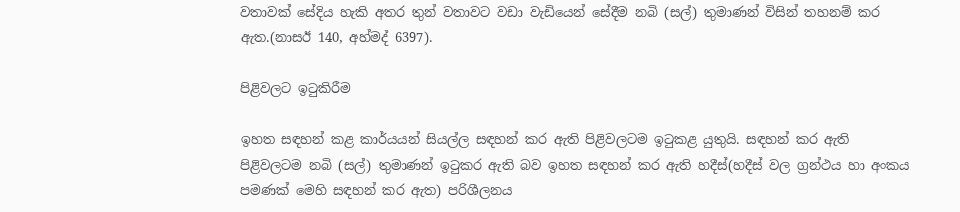වතාවක් සේදිය හැකි අතර තුන් වතාවට වඩා වැඩියෙන් සේදීම නබි (සල්) තුමාණන් විසින් තහනම් කර ඇත.(නාසඊ 140, අහ්මද් 6397).

පිළිවලට ඉටුකිරීම

ඉහත සඳහන් කළ කාර්යයන් සියල්ල සඳහන් කර ඇති පිළිවලටම ඉටුකළ යුතුයි. සඳහන් කර ඇති පිළිවලටම නබි (සල්) තුමාණන් ඉටුකර ඇති බව ඉහත සඳහන් කර ඇති හදීස්(හදීස් වල ග්‍රන්ථය හා අංකය පමණක් මෙහි සඳහන් කර ඇත) පරිශීලනය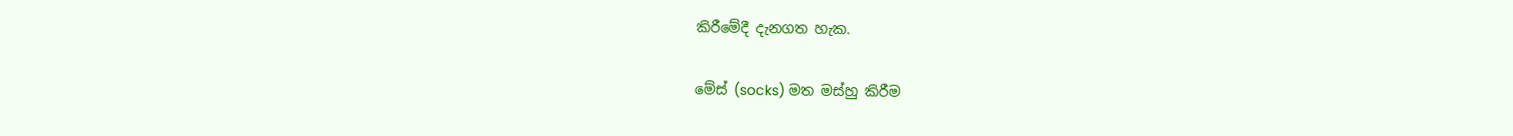කිරීමේදී දැනගත හැක.

මේස් (socks) මත මස්හු කිරීම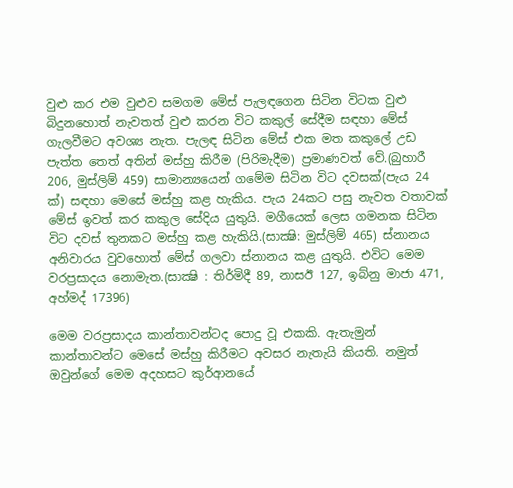වුළු කර එම වුළුව සමගම මේස් පැලඳගෙන සිටින විටක වුළු බිදුනහොත් නැවතත් වුළු කරන විට කකුල් සේදීම සඳහා මේස් ගැලවීමට අවශ්‍ය නැත. පැලඳ සිටින මේස් එක මත කකුලේ උඩ පැත්ත තෙත් අතින් මස්හු කිරීම (පිරිමැදීම) ප්‍රමාණවත් වේ.(බුහාරී 206, මුස්ලිම් 459) සාමාන්‍යයෙන් ගමේම සිටින විට දවසක්(පැය 24 ක්) සඳහා මෙසේ මස්හු කළ හැකිය. පැය 24කට පසු නැවත වතාවක් මේස් ඉවත් කර කකුල සේදිය යුතුයි. මගීයෙක් ලෙස ගමනක සිටින විට දවස් තුනකට මස්හු කළ හැකියි.(සාක්‍ෂි: මුස්ලිම් 465) ස්නානය අනිවාරය වුවහොත් මේස් ගලවා ස්නානය කළ යුතුයි. එවිට මෙම වරප්‍රසාදය නොමැත.(සාක්‍ෂි : තිර්මිදී 89, නාසඊ 127, ඉබ්නු මාජා 471, අහ්මද් 17396)

මෙම වරප්‍රසාදය කාන්තාවන්ටද පොදු වූ එකකි. ඇතැමුන් කාන්තාවන්ට මෙසේ මස්හු කිරීමට අවසර නැතැයි කියති. නමුත් ඔවුන්ගේ මෙම අදහසට කුර්ආනයේ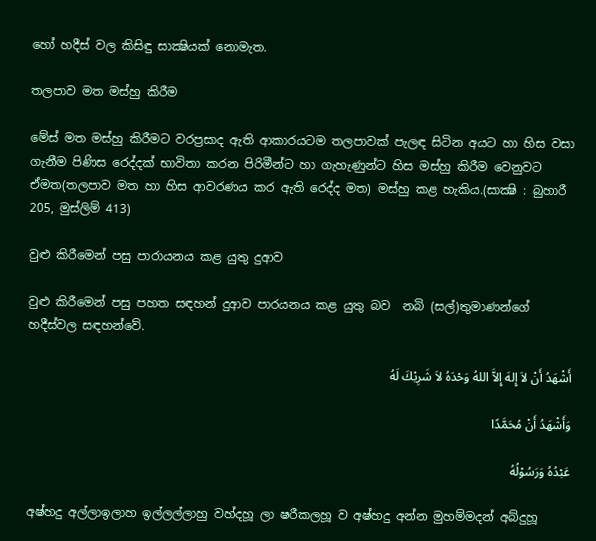හෝ හදීස් වල කිසිඳු සාක්‍ෂියක් නොමැත.

තලපාව මත මස්හු කිරීම

මේස් මත මස්හු කිරීමට වරප්‍රසාද ඇති ආකාරයටම තලපාවක් පැලඳ සිටින අයට හා හිස වසා ගැනීම පිණිස රෙද්දක් භාවිතා කරන පිරිමීන්ට හා ගැහැණුන්ට හිස මස්හු කිරීම වෙනුවට ඒමත(තලපාව මත හා හිස ආවරණය කර ඇති රෙද්ද මත) මස්හු කළ හැකිය.(සාක්‍ෂි : බුහාරී 205, මුස්ලිම් 413)

වුළු කිරීමෙන් පසු පාරායනය කළ යුතු දුආව

වුළු කිරීමෙන් පසු පහත සඳහන් දුආව පාරයනය කළ යුතු බව  නබි (සල්)තුමාණන්ගේ හදීස්වල සඳහන්වේ.

أَشْهَدُ أَنْ لاَ إِلهَ إِلاَّ اللهُ وَحْدَهُ لاَ شَرِيْكَ لَهُ

وَأَشْهَدُ أَنْ مُحَمَّدًا

عَبْدُهُ وَرَسُوْلُهُ

අෂ්හදු අල්ලාඉලාහ ඉල්ලල්ලාහු වහ්දහූ ලා ෂරීකලහූ ව අෂ්හදු අන්න මුහම්මදන් අබ්දුහූ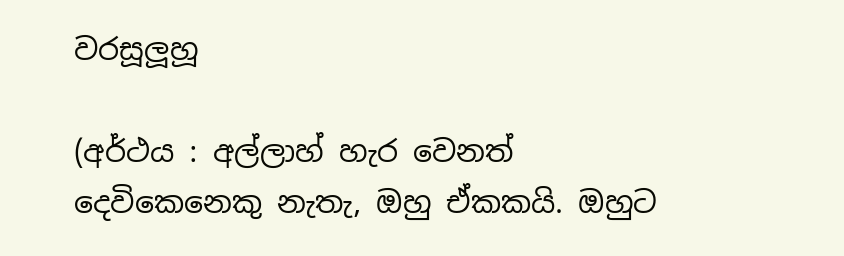වරසූලූහූ

(අර්ථය : අල්ලාහ් හැර වෙනත් දෙවිකෙනෙකු නැතැ, ඔහු ඒකකයි. ඔහුට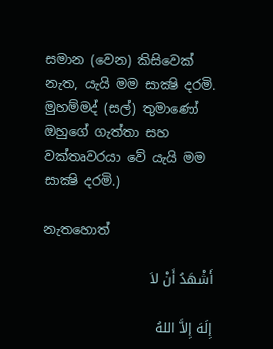සමාන (වෙන) කිසිවෙක් නැත, යැයි මම සාක්‍ෂි දරමි. මුහම්මද් (සල්) තුමාණෝ ඔහුගේ ගැත්තා සහ වක්තෘවරයා වේ යැයි මම සාක්‍ෂි දරමි.)

නැතහොත්

أَشْهَدُ أَنْ لاَ

إِلَهَ إِلاَّ اللهُ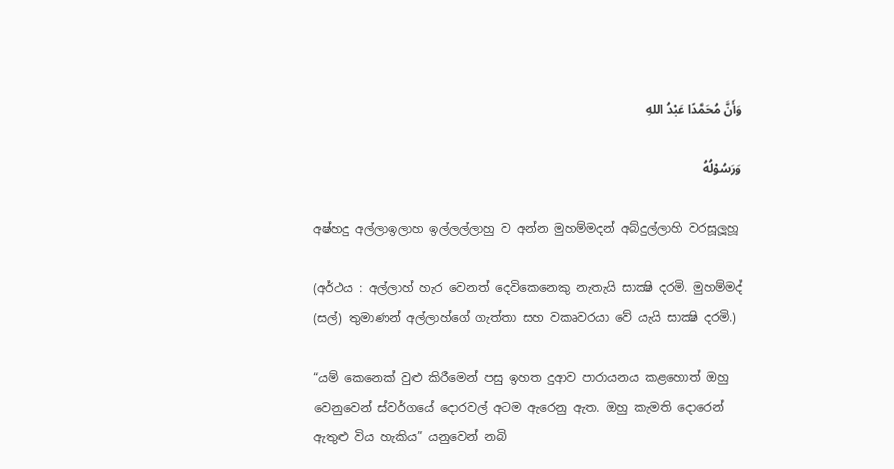وَأَنَّ مُحَمَّدًا عَبْدُ اللهِ

وَرَسُوْلُهُ

අෂ්හදු අල්ලාඉලාහ ඉල්ලල්ලාහු ව අන්න මුහම්මදන් අබ්දුල්ලාහි වරසූලූහූ

(අර්ථය : අල්ලාහ් හැර වෙනත් දෙවිකෙනෙකු නැතැයි සාක්‍ෂි දරමි. මුහම්මද් (සල්) තුමාණන් අල්ලාහ්ගේ ගැත්තා සහ වකෘවරයා වේ යැයි සාක්‍ෂි දරමි.)

“යම් කෙනෙක් වුළු කිරීමෙන් පසු ඉහත දුආව පාරායනය කළහොත් ඔහු වෙනුවෙන් ස්වර්ගයේ දොරවල් අටම ඇරෙනු ඇත. ඔහු කැමති දොරෙන් ඇතුළු විය හැකිය” යනුවෙන් නබි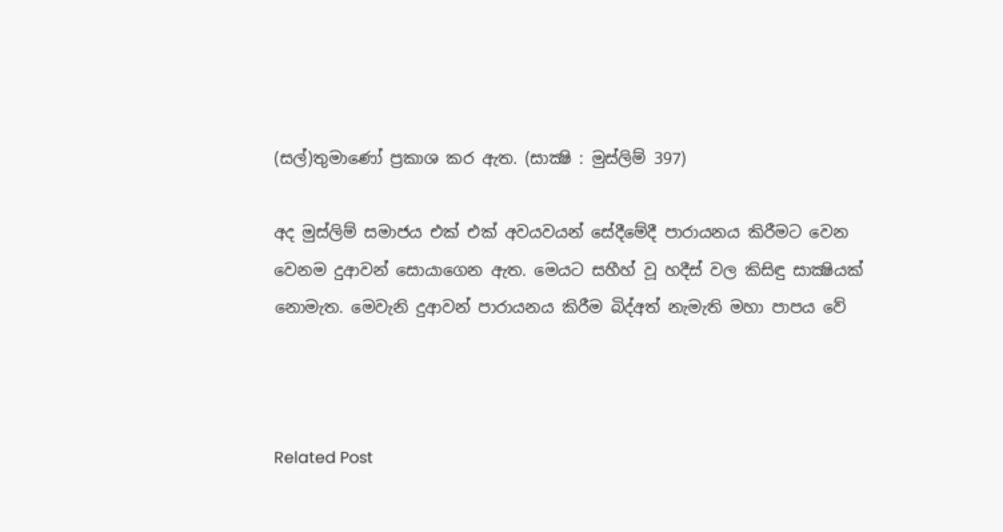(සල්)තුමාණෝ ප්‍රකාශ කර ඇත. (සාක්‍ෂි : මුස්ලිම් 397)

අද මුස්ලිම් සමාජය එක් එක් අවයවයන් සේදීමේදී පාරායනය කිරීමට වෙන වෙනම දුආවන් සොයාගෙන ඇත. මෙයට සහීහ් වූ හදීස් වල කිසිඳු සාක්‍ෂියක් නොමැත. මෙවැනි දුආවන් පාරායනය කිරීම බිද්අත් නැමැති මහා පාපය වේ



Related Post